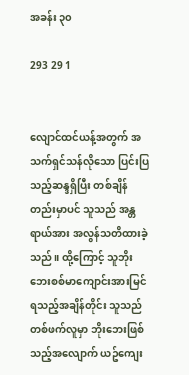အခန်း ၃၀

293 29 1


လျောင်ထင်ယန့်အတွက် အသက်ရှင်သန်လိုသော ပြင်းပြသည့်ဆန္ဒရှိပြီး တစ်ချိန်တည်းမှာပင် သူသည် အန္တရာယ်အား အလွန်သတိထားခဲ့သည်။ ထို့ကြောင့် သူဘိုးဘေးစစ်မာကျောင်းအားမြင်ရသည့်အချိန်တိုင်း သူသည် တစ်ဖက်လူမှာ ဘိုးဘေးဖြစ်သည့်အလျောက် ယဥ်ကျေး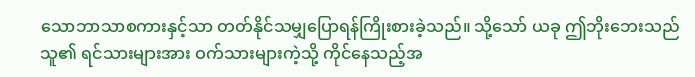သောဘာသာစကားနှင့်သာ တတ်နိုင်သမျှပြောရန်ကြိုးစားခဲ့သည်။ သို့သော် ယခု ဤဘိုးဘေးသည် သူ၏ ရင်သားများအား ဝက်သားများကဲ့သို့ ကိုင်နေသည့်အ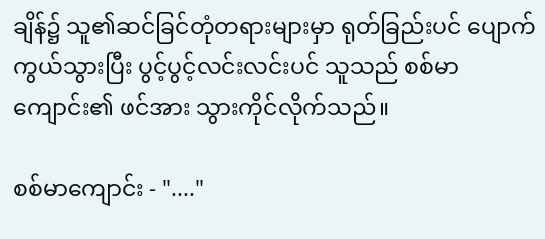ချိန်၌ သူ၏ဆင်ခြင်တုံတရားများမှာ ရုတ်ခြည်းပင် ပျောက်ကွယ်သွားပြီး ပွင့်ပွင့်လင်းလင်းပင် သူသည် စစ်မာကျောင်း၏ ဖင်အား သွားကိုင်လိုက်သည်။

စစ်မာကျောင်း - "...."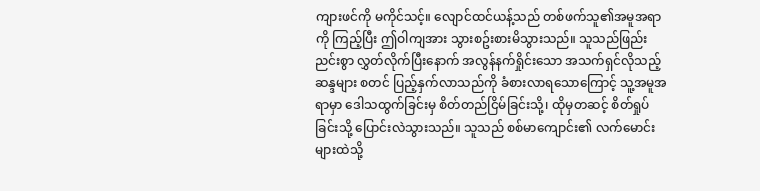ကျားဖင်ကို မကိုင်သင့်။ လျောင်ထင်ယန့်သည် တစ်ဖက်သူ၏အမူအရာကို ကြည့်ပြီး ဤဝါကျအား သွားစဥ်းစားမိသွားသည်။ သူသည်ဖြည်းညင်းစွာ လွှတ်လိုက်ပြီးနောက် အလွန်နက်ရှိုင်းသော အသက်ရှင်လိုသည့်ဆန္ဒများ စတင် ပြည့်နှက်လာသည်ကို ခံစားလာရသောကြောင့် သူ့အမူအရာမှာ ဒေါသထွက်ခြင်းမှ စိတ်တည်ငြိမ်ခြင်းသို့၊ ထိုမှတဆင့် စိတ်ရှုပ်ခြင်းသို့ ပြောင်းလဲသွားသည်။ သူသည် စစ်မာကျောင်း၏ လက်မောင်းများထဲသို့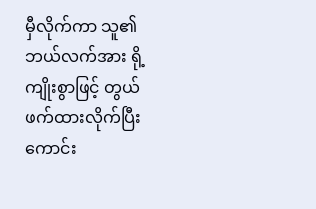မှီလိုက်ကာ သူ၏ဘယ်လက်အား ရို့ကျိုးစွာဖြင့် တွယ်ဖက်ထားလိုက်ပြီး ကောင်း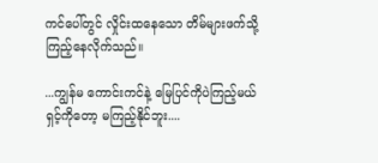ကင်ပေါ်တွင် လှိုင်းထနေသော တိမ်များဖက်သို့ ကြည့်နေလိုက်သည်။

...ကျွန်မ ကောင်းကင်နဲ့ မြေပြင်ကိုပဲကြည့်မယ် ရှင့်ကိုတော့ မကြည့်နိုင်ဘူး....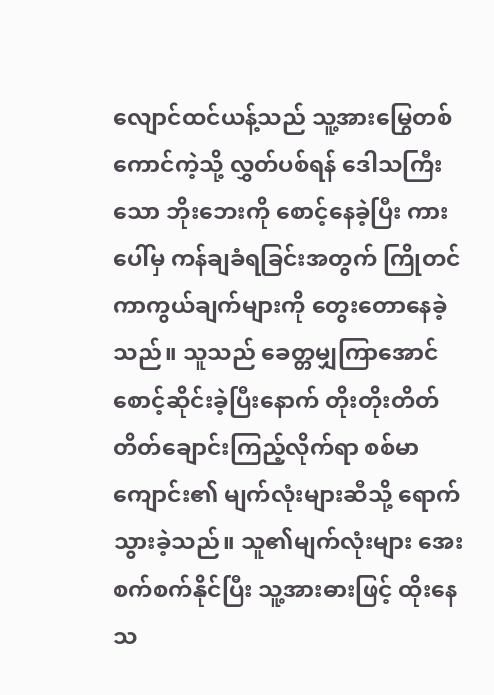လျောင်ထင်ယန့်သည် သူ့အားမြွေတစ်ကောင်ကဲ့သို့ လွှတ်ပစ်ရန် ဒေါသကြီးသော ဘိုးဘေးကို စောင့်နေခဲ့ပြီး ကားပေါ်မှ ကန်ချခံရခြင်းအတွက် ကြိုတင်ကာကွယ်ချက်များကို တွေးတောနေခဲ့သည်။ သူသည် ခေတ္တမျှကြာအောင် စောင့်ဆိုင်းခဲ့ပြီးနောက် တိုးတိုးတိတ်တိတ်ချောင်းကြည့်လိုက်ရာ စစ်မာကျောင်း၏ မျက်လုံးများဆီသို့ ရောက်သွားခဲ့သည်။ သူ၏မျက်လုံးများ အေးစက်စက်နိုင်ပြီး သူ့အားဓားဖြင့် ထိုးနေသ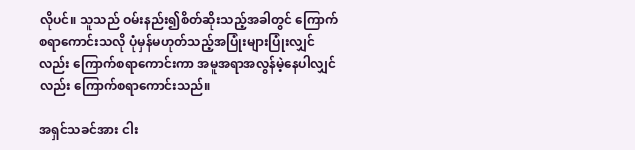လိုပင်။ သူသည် ဝမ်းနည်း၍စိတ်ဆိုးသည့်အခါတွင် ကြောက်စရာကောင်းသလို ပုံမှန်မဟုတ်သည့်အပြုံးများပြုံးလျှင်လည်း ကြောက်စရာကောင်းကာ အမူအရာအလွန်မဲ့နေပါလျှင်လည်း ကြောက်စရာကောင်းသည်။

အရှင်သခင်အား ငါး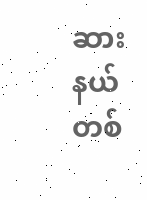ဆားနယ်တစ်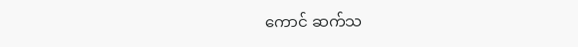ကောင် ဆက်သ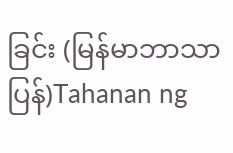ခြင်း (မြန်မာဘာသာပြန်)Tahanan ng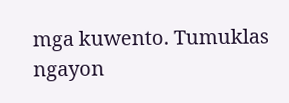mga kuwento. Tumuklas ngayon